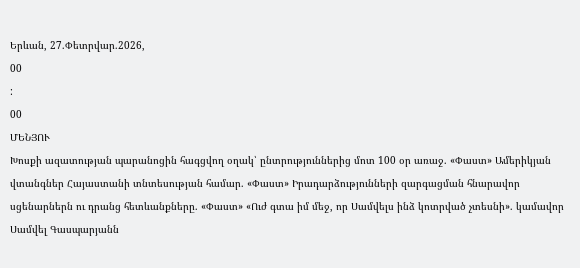Երևան, 27.Փետրվար.2026,
00
:
00
ՄԵՆՅՈՒ
Խոսքի ազատության պարանոցին հագցվող օղակ՝ ընտրություններից մոտ 100 օր առաջ. «Փաստ» Ամերիկյան վտանգներ Հայաստանի տնտեսության համար. «Փաստ» Իրադարձությունների զարգացման հնարավոր սցենարներն ու դրանց հետևանքները. «Փաստ» «Ուժ գտա իմ մեջ, որ Սամվելս ինձ կոտրված չտեսնի». կամավոր Սամվել Գասպարյանն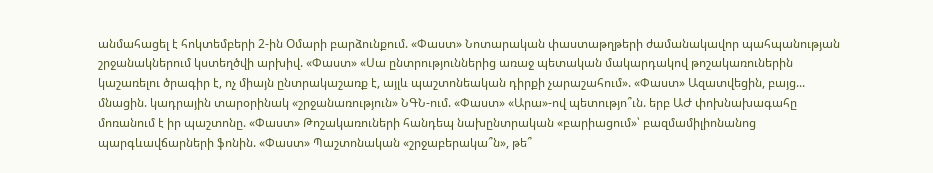անմահացել է հոկտեմբերի 2-ին Օմարի բարձունքում. «Փաստ» Նոտարական փաստաթղթերի ժամանակավոր պահպանության շրջանակներում կստեղծվի արխիվ. «Փաստ» «Սա ընտրություններից առաջ պետական մակարդակով թոշակառուներին կաշառելու ծրագիր է, ոչ միայն ընտրակաշառք է, այլև պաշտոնեական դիրքի չարաշահում». «Փաստ» Ազատվեցին, բայց... մնացին. կադրային տարօրինակ «շրջանառություն» ՆԳՆ-ում. «Փաստ» «Արա»-ով պետությո՞ւն. երբ ԱԺ փոխնախագահը մոռանում է իր պաշտոնը. «Փաստ» Թոշակառուների հանդեպ նախընտրական «բարիացում»՝ բազմամիլիոնանոց պարգևավճարների ֆոնին. «Փաստ» Պաշտոնական «շրջաբերակա՞ն», թե՞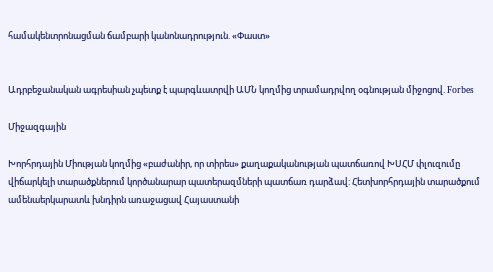համակենտրոնացման ճամբարի կանոնադրություն. «Փաստ»


Ադրբեջանական ագրեսիան չպետք է պարգևատրվի ԱՄՆ կողմից տրամադրվող օգնության միջոցով. Forbes

Միջազգային

Խորհրդային Միության կողմից «բաժանիր, որ տիրես» քաղաքականության պատճառով ԽՍՀՄ փլուզումը վիճարկելի տարածքներում կործանարար պատերազմների պատճառ դարձավ: Հետխորհրդային տարածքում ամենաերկարատև խնդիրն առաջացավ Հայաստանի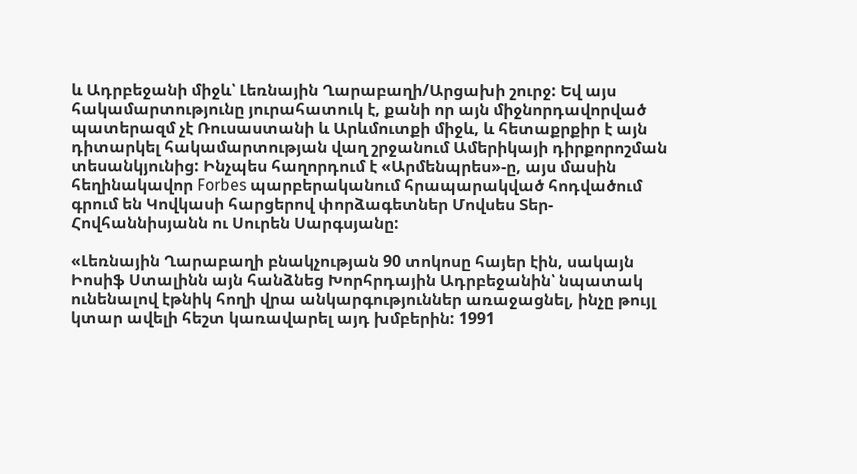և Ադրբեջանի միջև՝ Լեռնային Ղարաբաղի/Արցախի շուրջ: Եվ այս հակամարտությունը յուրահատուկ է, քանի որ այն միջնորդավորված պատերազմ չէ Ռուսաստանի և Արևմուտքի միջև, և հետաքրքիր է այն դիտարկել հակամարտության վաղ շրջանում Ամերիկայի դիրքորոշման տեսանկյունից: Ինչպես հաղորդում է «Արմենպրես»-ը, այս մասին հեղինակավոր Forbes պարբերականում հրապարակված հոդվածում գրում են Կովկասի հարցերով փորձագետներ Մովսես Տեր-Հովհաննիսյանն ու Սուրեն Սարգսյանը:

«Լեռնային Ղարաբաղի բնակչության 90 տոկոսը հայեր էին, սակայն Իոսիֆ Ստալինն այն հանձնեց Խորհրդային Ադրբեջանին՝ նպատակ ունենալով էթնիկ հողի վրա անկարգություններ առաջացնել, ինչը թույլ կտար ավելի հեշտ կառավարել այդ խմբերին: 1991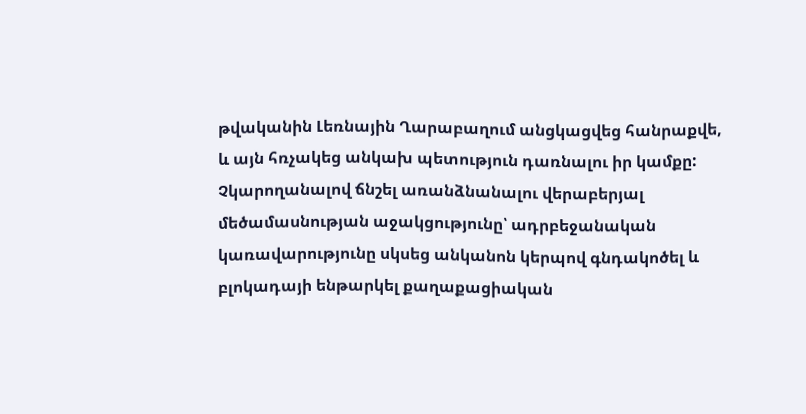թվականին Լեռնային Ղարաբաղում անցկացվեց հանրաքվե, և այն հռչակեց անկախ պետություն դառնալու իր կամքը: Չկարողանալով ճնշել առանձնանալու վերաբերյալ մեծամասնության աջակցությունը՝ ադրբեջանական կառավարությունը սկսեց անկանոն կերպով գնդակոծել և բլոկադայի ենթարկել քաղաքացիական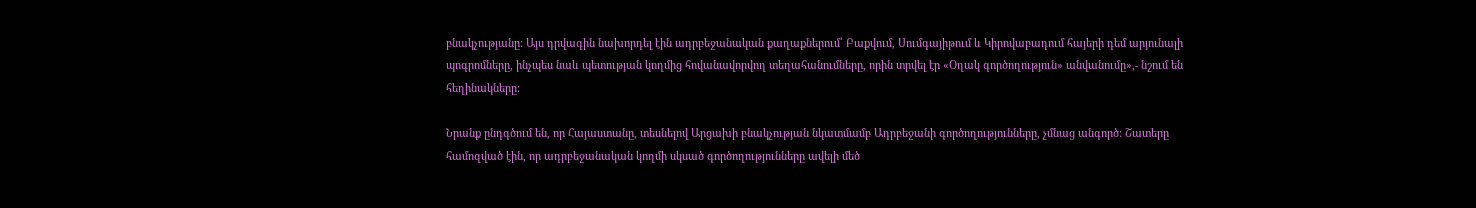բնակչությանը: Այս դրվագին նախորդել էին ադրբեջանական քաղաքներում՝ Բաքվում, Սումգայիթում և Կիրովաբադում հայերի դեմ արյունալի պոգրոմները, ինչպես նաև պետության կողմից հովանավորվող տեղահանումները, որին տրվել էր «Օղակ գործողություն» անվանումը»,- նշում են հեղինակները:

Նրանք ընդգծում են, որ Հայաստանը, տեսնելով Արցախի բնակչության նկատմամբ Ադրբեջանի գործողությունները, չմնաց անգործ: Շատերը համոզված էին, որ ադրբեջանական կողմի սկսած գործողությունները ավելի մեծ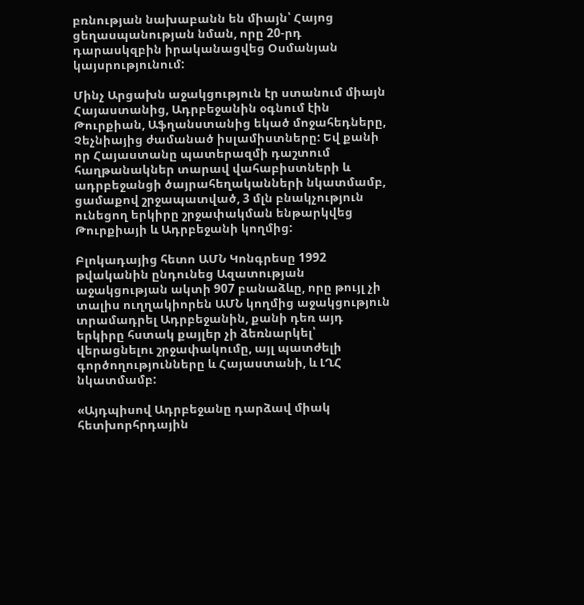բռնության նախաբանն են միայն՝ Հայոց ցեղասպանության նման, որը 20-րդ դարասկզբին իրականացվեց Օսմանյան կայսրությունում:

Մինչ Արցախն աջակցություն էր ստանում միայն Հայաստանից, Ադրբեջանին օգնում էին Թուրքիան, Աֆղանստանից եկած մոջահեդները, Չեչնիայից ժամանած իսլամիստները: Եվ քանի որ Հայաստանը պատերազմի դաշտում հաղթանակներ տարավ վահաբիստների և ադրբեջանցի ծայրահեղականների նկատմամբ, ցամաքով շրջապատված, 3 մլն բնակչություն ունեցող երկիրը շրջափակման ենթարկվեց Թուրքիայի և Ադրբեջանի կողմից:

Բլոկադայից հետո ԱՄՆ Կոնգրեսը 1992 թվականին ընդունեց Ազատության աջակցության ակտի 907 բանաձևը, որը թույլ չի տալիս ուղղակիորեն ԱՄՆ կողմից աջակցություն տրամադրել Ադրբեջանին, քանի դեռ այդ երկիրը հստակ քայլեր չի ձեռնարկել՝ վերացնելու շրջափակումը, այլ պատժելի գործողությունները և Հայաստանի, և ԼՂՀ նկատմամբ:

«Այդպիսով Ադրբեջանը դարձավ միակ հետխորհրդային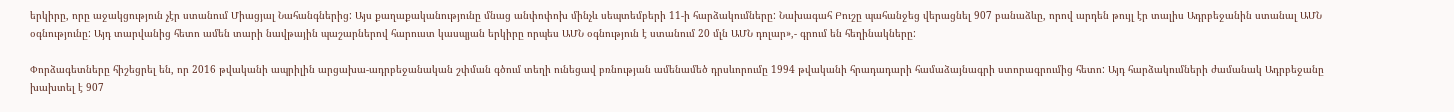երկիրը, որը աջակցություն չէր ստանում Միացյալ Նահանգներից: Այս քաղաքականությունը մնաց անփոփոխ մինչև սեպտեմբերի 11-ի հարձակումները: Նախագահ Բուշը պահանջեց վերացնել 907 բանաձևը, որով արդեն թույլ էր տալիս Ադրբեջանին ստանալ ԱՄՆ օգնությունը: Այդ տարվանից հետո ամեն տարի նավթային պաշարներով հարուստ կասպյան երկիրը որպես ԱՄՆ օգնություն է ստանում 20 մլն ԱՄՆ դոլար»,- գրում են հեղինակները:

Փորձագետները հիշեցրել են, որ 2016 թվականի ապրիլին արցախա-ադրբեջանական շփման գծում տեղի ունեցավ բռնության ամենամեծ դրսևորումը 1994 թվականի հրադադարի համաձայնագրի ստորագրումից հետո: Այդ հարձակումների ժամանակ Ադրբեջանը խախտել է 907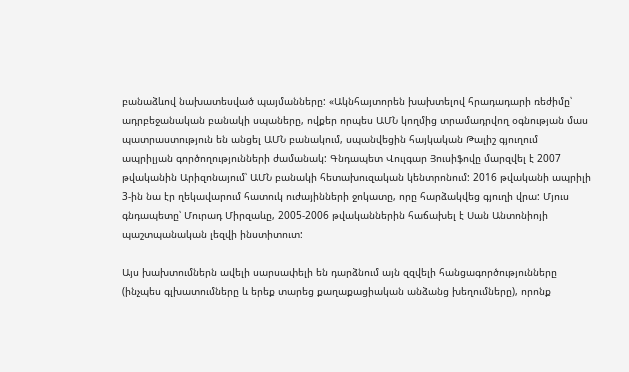բանաձևով նախատեսված պայմանները: «Ակնհայտորեն խախտելով հրադադարի ռեժիմը՝ ադրբեջանական բանակի սպաները, ովքեր որպես ԱՄՆ կողմից տրամադրվող օգնության մաս պատրաստություն են անցել ԱՄՆ բանակում, սպանվեցին հայկական Թալիշ գյուղում ապրիլյան գործողությունների ժամանակ: Գնդապետ Վուլգար Յուսիֆովը մարզվել է 2007 թվականին Արիզոնայում՝ ԱՄՆ բանակի հետախուզական կենտրոնում: 2016 թվականի ապրիլի 3-ին նա էր ղեկավարում հատուկ ուժայինների ջոկատը, որը հարձակվեց գյուղի վրա: Մյուս գնդապետը՝ Մուրադ Միրզաևը, 2005-2006 թվականներին հաճախել է Սան Անտոնիոյի պաշտպանական լեզվի ինստիտուտ:

Այս խախտումներն ավելի սարսափելի են դարձնում այն զզվելի հանցագործությունները (ինչպես գլխատումները և երեք տարեց քաղաքացիական անձանց խեղումները), որոնք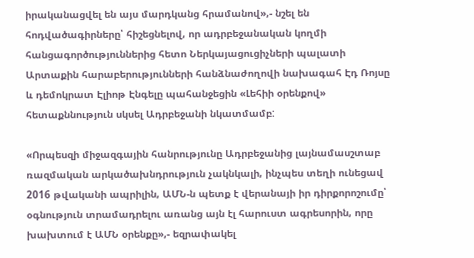իրականացվել են այս մարդկանց հրամանով»,- նշել են հոդվածագիրները՝ հիշեցնելով, որ ադրբեջանական կողմի հանցագործություններից հետո Ներկայացուցիչների պալատի Արտաքին հարաբերությունների հանձնաժողովի նախագահ Էդ Ռոյսը և դեմոկրատ Էլիոթ Էնգելը պահանջեցին «Լեհիի օրենքով» հետաքննություն սկսել Ադրբեջանի նկատմամբ:

«Որպեսզի միջազգային հանրությունը Ադրբեջանից լայնամասշտաբ ռազմական արկածախնդրություն չակնկալի, ինչպես տեղի ունեցավ 2016 թվականի ապրիլին, ԱՄՆ-ն պետք է վերանայի իր դիրքորոշումը՝ օգնություն տրամադրելու առանց այն էլ հարուստ ագրեսորին, որը խախտում է ԱՄՆ օրենքը»,- եզրափակել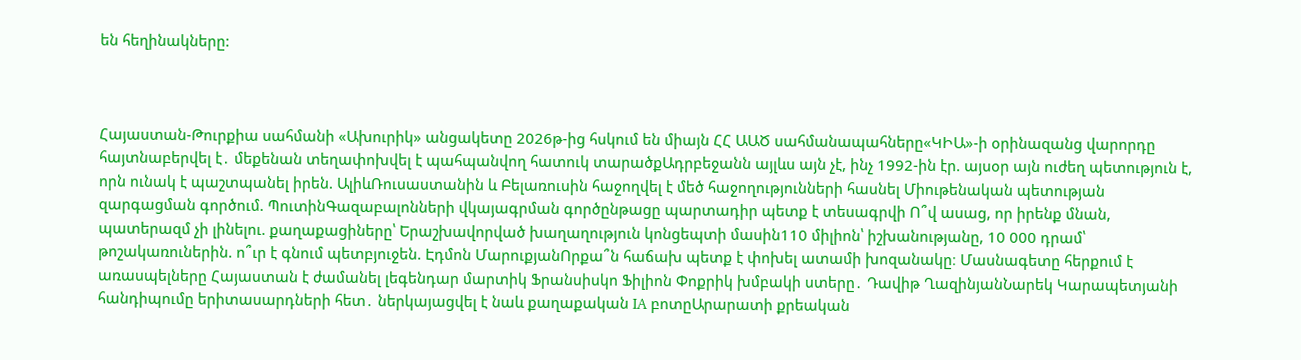են հեղինակները:



Հայաստան-Թուրքիա սահմանի «Ախուրիկ» անցակետը 2026թ-ից հսկում են միայն ՀՀ ԱԱԾ սահմանապահները«ԿԻԱ»-ի օրինազանց վարորդը հայտնաբերվել է․ մեքենան տեղափոխվել է պահպանվող հատուկ տարածքԱդրբեջանն այլևս այն չէ, ինչ 1992-ին էր. այսօր այն ուժեղ պետություն է, որն ունակ է պաշտպանել իրեն. ԱլիևՌուսաստանին և Բելառուսին հաջողվել է մեծ հաջողությունների հասնել Միութենական պետության զարգացման գործում. ՊուտինԳազաբալոնների վկայագրման գործընթացը պարտադիր պետք է տեսագրվի Ո՞վ ասաց, որ իրենք մնան, պատերազմ չի լինելու. քաղաքացիները՝ Երաշխավորված խաղաղություն կոնցեպտի մասին110 միլիոն՝ իշխանությանը, 10 000 դրամ՝ թոշակառուներին. ո՞ւր է գնում պետբյուջեն. Էդմոն ՄարուքյանՈրքա՞ն հաճախ պետք է փոխել ատամի խոզանակը։ Մասնագետը հերքում է առասպելները Հայաստան է ժամանել լեգենդար մարտիկ Ֆրանսիսկո Ֆիլիոն Փոքրիկ խմբակի ստերը․ Դավիթ ՂազինյանՆարեկ Կարապետյանի հանդիպումը երիտասարդների հետ․ ներկայացվել է նաև քաղաքական IA բոտըԱրարատի քրեական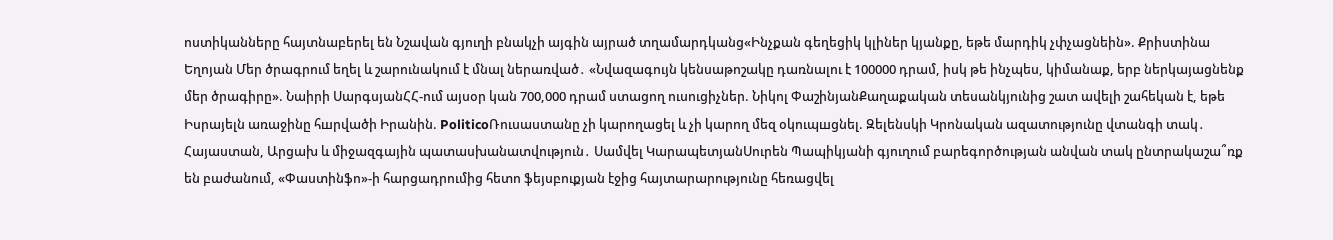ոստիկանները հայտնաբերել են Նշավան գյուղի բնակչի այգին այրած տղամարդկանց«Ինչքան գեղեցիկ կլիներ կյանքը, եթե մարդիկ չփչացնեին». Քրիստինա Եղոյան Մեր ծրագրում եղել և շարունակում է մնալ ներառված․ «Նվազագույն կենսաթոշակը դառնալու է 100000 դրամ, իսկ թե ինչպես, կիմանաք, երբ ներկայացնենք մեր ծրագիրը». Նաիրի ՍարգսյանՀՀ-ում այսօր կան 700,000 դրամ ստացող ուսուցիչներ. Նիկոլ ՓաշինյանՔաղաքական տեսանկյունից շատ ավելի շահեկան է, եթե Իսրայելն առաջինը հшրվածի Իրանին. PoliticoՌուսաստանը չի կարողացել և չի կարող մեզ օկուպшցնել. Զելենսկի Կրոնական ազատությունը վտանգի տակ․ Հայաստան, Արցախ և միջազգային պատասխանատվություն․ Սամվել ԿարապետյանՍուրեն Պապիկյանի գյուղում բարեգործության անվան տակ ընտրակաշա՞ռք են բաժանում, «Փաստինֆո»-ի հարցադրումից հետո ֆեյսբուքյան էջից հայտարարությունը հեռացվել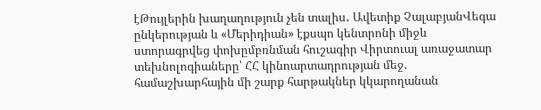էԹույլերին խաղաղություն չեն տալիս․ Ավետիք ՉալաբյանՎեգա ընկերության և «Մերիդիան» էքսպո կենտրոնի միջև ստորագրվեց փոխըմբռնման հուշագիր Վիրտուալ առաջատար տեխնոլոգիաները՝ ՀՀ կինոարտադրության մեջ. համաշխարհային մի շարք հարթակներ կկարողանան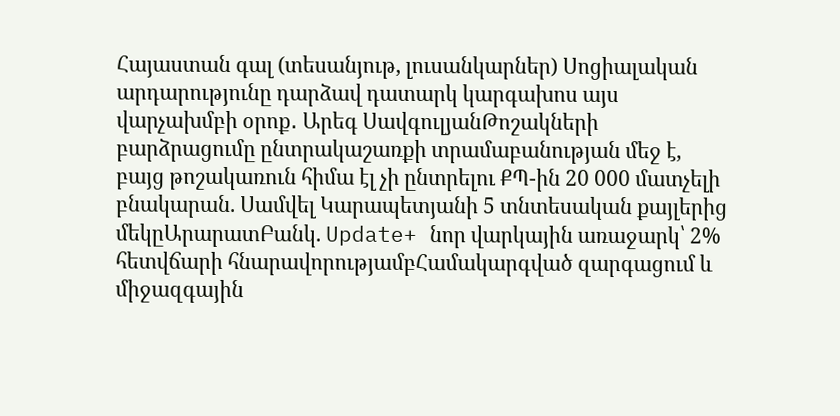Հայաստան գալ (տեսանյութ, լուսանկարներ) Սոցիալական արդարությունը դարձավ դատարկ կարգախոս այս վարչախմբի օրոք․ Արեգ ՍավգուլյանԹոշակների բարձրացումը ընտրակաշառքի տրամաբանության մեջ է, բայց թոշակառուն հիմա էլ չի ընտրելու ՔՊ-ին 20 000 մատչելի բնակարան. Սամվել Կարապետյանի 5 տնտեսական քայլերից մեկըԱրարատԲանկ. Update+ նոր վարկային առաջարկ՝ 2% հետվճարի հնարավորությամբՀամակարգված զարգացում և միջազգային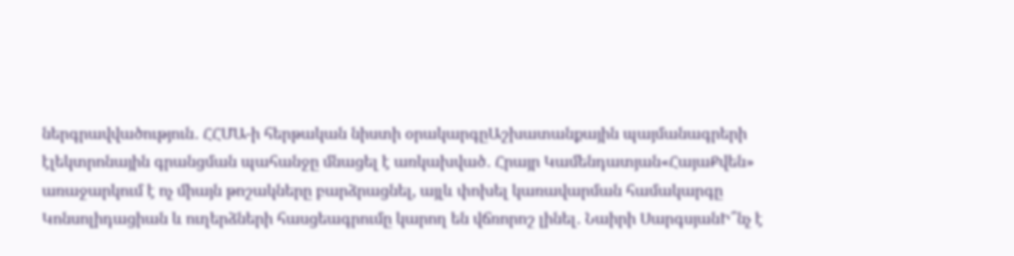ներգրավվածություն․ ՀՀՄԱ-ի հերթական նիստի օրակարգըԱշխատանքային պայմանագրերի էլեկտրոնային գրանցման պահանջը մնացել է առկախված․ Հրայր Կամենդատյան«ՀայաՔվեն» առաջարկում է ոչ միայն թոշակները բարձրացնել, այլև փոխել կառավարման համակարգը Կոնսոլիդացիան և ուղերձների հասցեագրումը կարող են վճռորոշ լինել․ Նաիրի ՍարգսյանԻ՞նչ է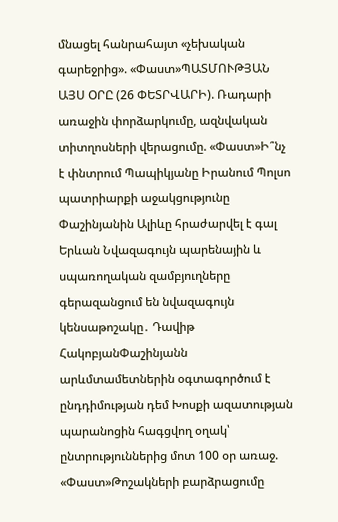մնացել հանրահայտ «չեխական գարեջրից». «Փաստ»ՊԱՏՄՈՒԹՅԱՆ ԱՅՍ ՕՐԸ (26 ՓԵՏՐՎԱՐԻ). Ռադարի առաջին փորձարկումը, ազնվական տիտղոսների վերացումը. «Փաստ»Ի՞նչ է փնտրում Պապիկյանը Իրանում Պոլսո պատրիարքի աջակցությունը Փաշինյանին Ալիևը հրաժարվել է գալ Երևան Նվազագույն պարենային և սպառողական զամբյուղները գերազանցում են նվազագույն կենսաթոշակը․ Դավիթ ՀակոբյանՓաշինյանն արևմտամետներին օգտագործում է ընդդիմության դեմ Խոսքի ազատության պարանոցին հագցվող օղակ՝ ընտրություններից մոտ 100 օր առաջ. «Փաստ»Թոշակների բարձրացումը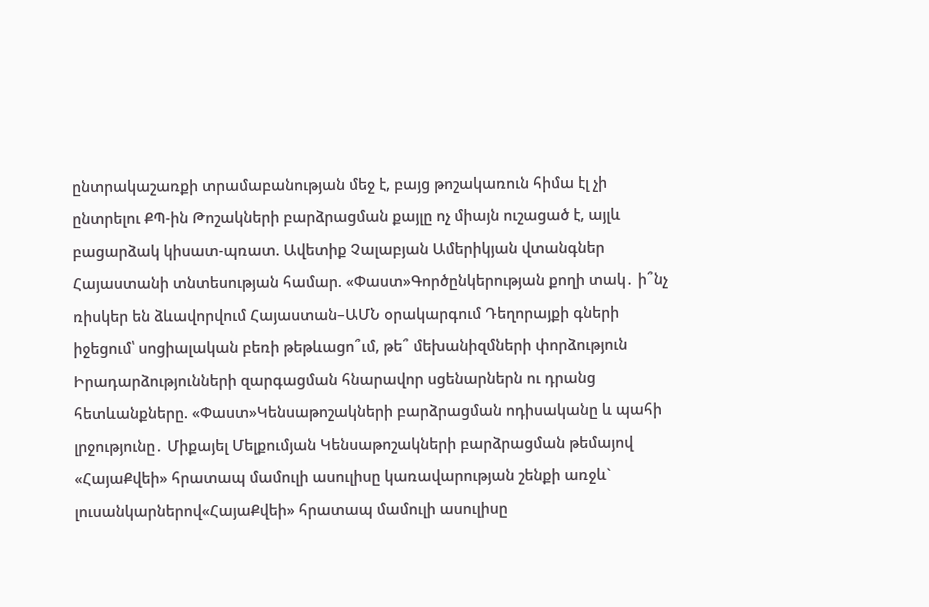ընտրակաշառքի տրամաբանության մեջ է, բայց թոշակառուն հիմա էլ չի ընտրելու ՔՊ-ին Թոշակների բարձրացման քայլը ոչ միայն ուշացած է, այլև բացարձակ կիսատ-պռատ. Ավետիք Չալաբյան Ամերիկյան վտանգներ Հայաստանի տնտեսության համար. «Փաստ»Գործընկերության քողի տակ․ ի՞նչ ռիսկեր են ձևավորվում Հայաստան–ԱՄՆ օրակարգում Դեղորայքի գների իջեցում՝ սոցիալական բեռի թեթևացո՞ւմ, թե՞ մեխանիզմների փորձություն Իրադարձությունների զարգացման հնարավոր սցենարներն ու դրանց հետևանքները. «Փաստ»Կենսաթոշակների բարձրացման ոդիսականը և պահի լրջությունը․ Միքայել Մելքումյան Կենսաթոշակների բարձրացման թեմայով «ՀայաՔվեի» հրատապ մամուլի ասուլիսը կառավարության շենքի առջև` լուսանկարներով«ՀայաՔվեի» հրատապ մամուլի ասուլիսը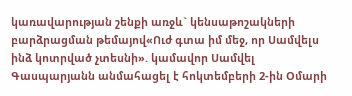կառավարության շենքի առջև` կենսաթոշակների բարձրացման թեմայով«Ուժ գտա իմ մեջ, որ Սամվելս ինձ կոտրված չտեսնի». կամավոր Սամվել Գասպարյանն անմահացել է հոկտեմբերի 2-ին Օմարի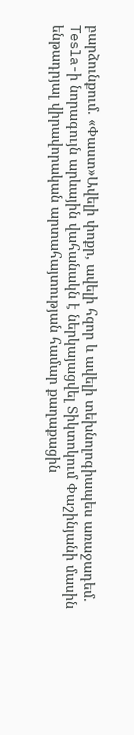բարձունքում. «Փաստ»Ավելի փոքր, ավելի հզոր և ավելի տեխնոլոգիապես առաջադեմ. Tesla-ի նորագույն արևային վահանակն է ներկայացվել Տիկտոկում Փաշինյանի մասին ենթադրյալ վիրավորական արտահայտության համար քաղաքացին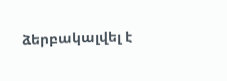ձերբակալվել է